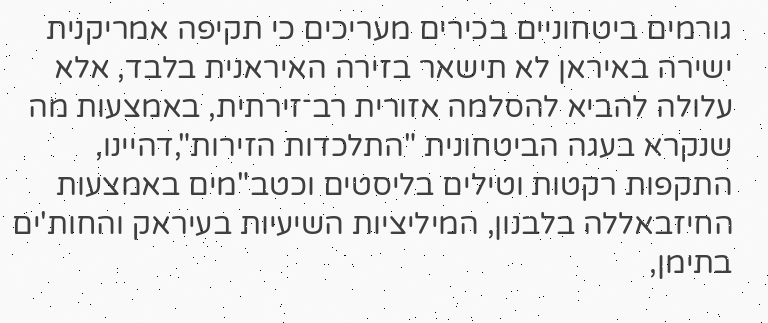גורמים ביטחוניים בכירים מעריכים כי תקיפה אמריקנית ישירה באיראן לא תישאר בזירה האיראנית בלבד, אלא עלולה להביא להסלמה אזורית רב־זירתית, באמצעות מה שנקרא בעגה הביטחונית "התלכדות הזירות",דהיינו, התקפות רקטות וטילים בליסטים וכטב"מים באמצעות החיזבאללה בלבנון, המיליציות השיעיות בעיראק והחות'ים בתימן,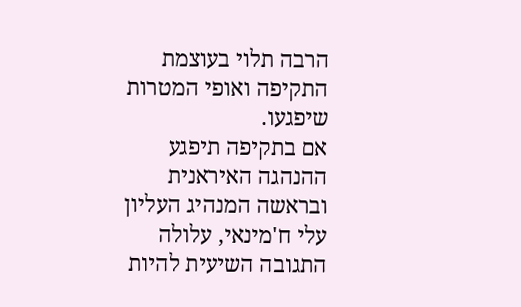הרבה תלוי בעוצמת התקיפה ואופי המטרות שיפגעו.
אם בתקיפה תיפגע ההנהגה האיראנית ובראשה המנהיג העליון עלי ח'מינאי, עלולה התגובה השיעית להיות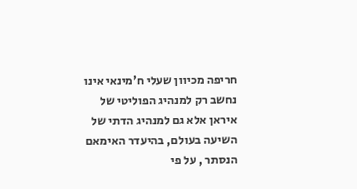חריפה מכיוון שעלי ח'מינאי אינו נחשב רק למנהיג הפוליטי של איראן אלא גם למנהיג הדתי של השיעה בעולם, בהיעדר האימאם הנסתר , על פי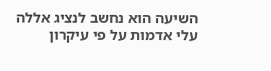השיעה הוא נחשב לנציג אללה עלי אדמות על פי עיקרון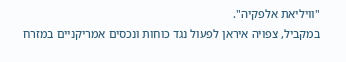"וויליאת אלפקיה".
במקביל, צפויה איראן לפעול נגד כוחות ונכסים אמריקניים במזרח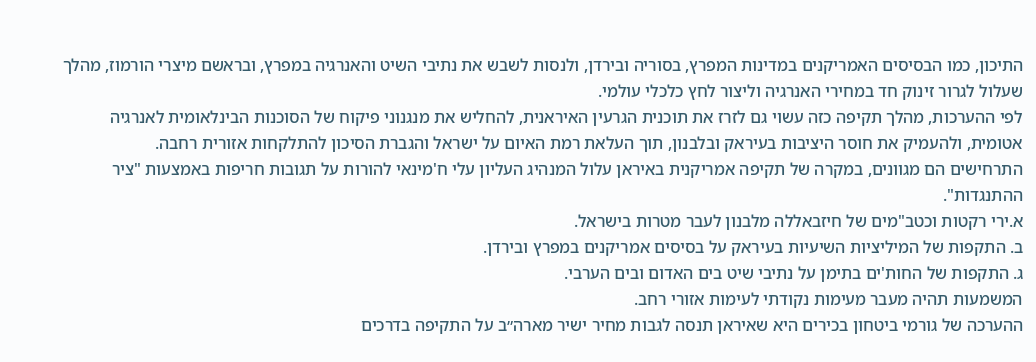התיכון, כמו הבסיסים האמריקנים במדינות המפרץ, בסוריה ובירדן, ולנסות לשבש את נתיבי השיט והאנרגיה במפרץ, ובראשם מיצרי הורמוז, מהלך שעלול לגרור זינוק חד במחירי האנרגיה וליצור לחץ כלכלי עולמי.
לפי ההערכות, מהלך תקיפה כזה עשוי גם לזרז את תוכנית הגרעין האיראנית, להחליש את מנגנוני פיקוח של הסוכנות הבינלאומית לאנרגיה אטומית, ולהעמיק את חוסר היציבות בעיראק ובלבנון, תוך העלאת רמת האיום על ישראל והגברת הסיכון להתלקחות אזורית רחבה.
התרחישים הם מגוונים, במקרה של תקיפה אמריקנית באיראן עלול המנהיג העליון עלי ח'מינאי להורות על תגובות חריפות באמצעות "ציר ההתנגדות".
א.ירי רקטות וכטב"מים של חיזבאללה מלבנון לעבר מטרות בישראל.
ב. התקפות של המיליציות השיעיות בעיראק על בסיסים אמריקנים במפרץ ובירדן.
ג. התקפות של החות'ים בתימן על נתיבי שיט בים האדום ובים הערבי.
המשמעות תהיה מעבר מעימות נקודתי לעימות אזורי רחב.
ההערכה של גורמי ביטחון בכירים היא שאיראן תנסה לגבות מחיר ישיר מארה״ב על התקיפה בדרכים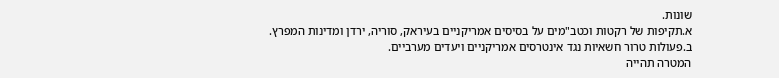שונות.
א.תקיפות של רקטות וכטב"מים על בסיסים אמריקניים בעיראק, סוריה, ירדן ומדינות המפרץ.
ב.פעולות טרור חשאיות נגד אינטרסים אמריקניים ויעדים מערביים.
המטרה תהייה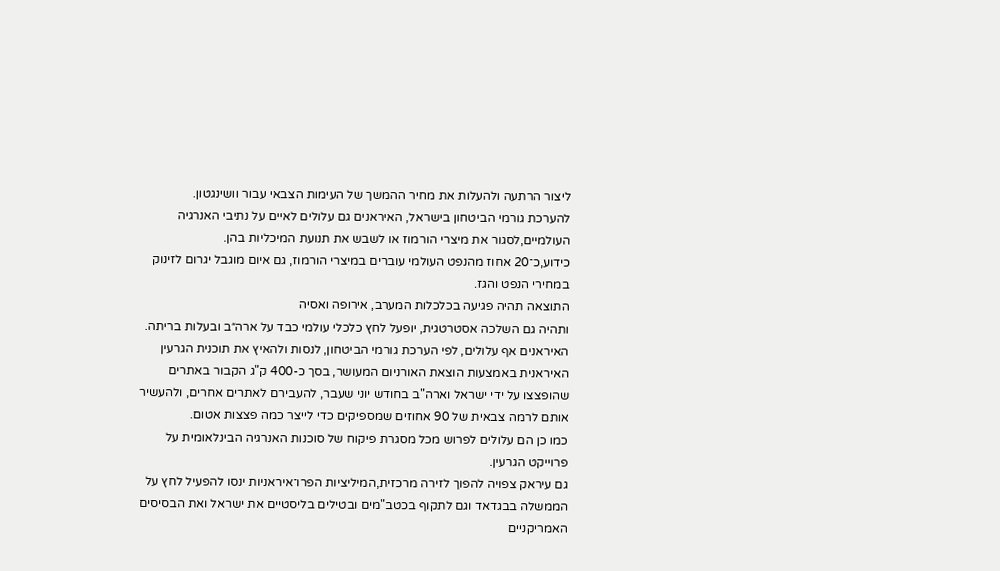ליצור הרתעה ולהעלות את מחיר ההמשך של העימות הצבאי עבור וושינגטון.
להערכת גורמי הביטחון בישראל, האיראנים גם עלולים לאיים על נתיבי האנרגיה העולמיים,לסגור את מיצרי הורמוז או לשבש את תנועת המיכליות בהן.
כידוע,כ־20 אחוז מהנפט העולמי עוברים במיצרי הורמוז, גם איום מוגבל יגרום לזינוק במחירי הנפט והגז.
התוצאה תהיה פגיעה בכלכלות המערב, אירופה ואסיה
ותהיה גם השלכה אסטרטגית, יופעל לחץ כלכלי עולמי כבד על ארה״ב ובעלות בריתה.
האיראנים אף עלולים, לפי הערכת גורמי הביטחון, לנסות ולהאיץ את תוכנית הגרעין האיראנית באמצעות הוצאת האורניום המעושר, בסך כ-400 ק"ג הקבור באתרים שהופצצו על ידי ישראל וארה"ב בחודש יוני שעבר, להעבירם לאתרים אחרים, ולהעשיר אותם לרמה צבאית של 90 אחוזים שמספיקים כדי לייצר כמה פצצות אטום.
כמו כן הם עלולים לפרוש מכל מסגרת פיקוח של סוכנות האנרגיה הבינלאומית על פרוייקט הגרעין.
גם עיראק צפויה להפוך לזירה מרכזית,המיליציות הפרו־איראניות ינסו להפעיל לחץ על הממשלה בבגדאד וגם לתקוף בכטב"מים ובטילים בליסטיים את ישראל ואת הבסיסים האמריקניים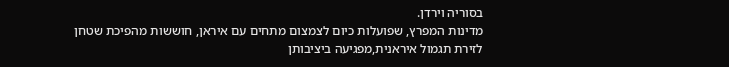בסוריה וירדן.
מדינות המפרץ, שפועלות כיום לצמצום מתחים עם איראן, חוששות מהפיכת שטחן לזירת תגמול איראנית,מפגיעה ביציבותן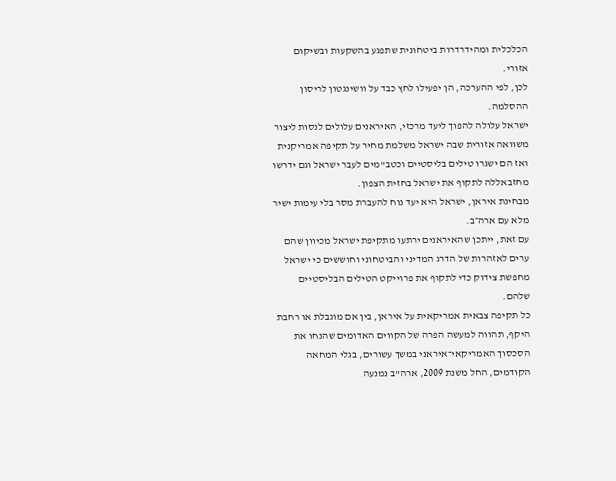הכלכלית ומהידרדרות ביטחונית שתפגע בהשקעות ובשיקום אזורי.
לכן, לפי ההערכה, הן יפעילו לחץ כבד על וושינגטון לריסון ההסלמה.
ישראל עלולה להפוך ליעד מרכזי, האיראנים עלולים לנסות ליצור משוואה אזורית שבה ישראל משלמת מחיר על תקיפה אמריקנית ואז הם ישגרו טילים בליסטיים וכטב"מים לעבר ישראל וגם ידרשו מחזבאללה לתקוף את ישראל בחזית הצפון.
מבחינת איראן, ישראל היא יעד נוח להעברת מסר בלי עימות ישיר מלא עם ארה״ב.
עם זאת, ייתכן שהאיראנים ירתעו מתקיפת ישראל מכיוון שהם ערים לאזהרות של הדרג המדיני והביטחוני וחוששים כי ישראל מחפשת צידוק כדי לתקוף את פרוייקט הטילים הבליסטיים שלהם.
כל תקיפה צבאית אמריקאית על איראן, בין אם מוגבלת או רחבת היקף, תהווה למעשה הפרה של הקווים האדומים שהנחו את הסכסוך האמריקאי־איראני במשך עשורים, בגלי המחאה הקודמים, החל משנת 2009, ארה"ב נמנעה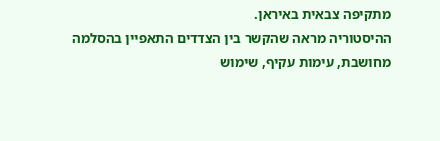מתקיפה צבאית באיראן.
ההיסטוריה מראה שהקשר בין הצדדים התאפיין בהסלמה מחושבת, עימות עקיף, שימוש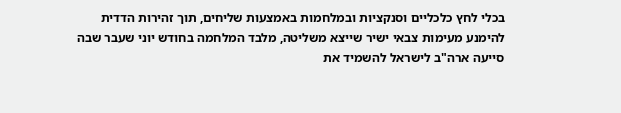בכלי לחץ כלכליים וסנקציות ובמלחמות באמצעות שליחים, תוך זהירות הדדית להימנע מעימות צבאי ישיר שייצא משליטה, מלבד המלחמה בחודש יוני שעבר שבה סייעה ארה"ב לישראל להשמיד את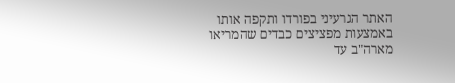האתר הגרעיני בפורדו ותקפה אותו באמצעות מפציצים כבדים שהמריאו מארה"ב עד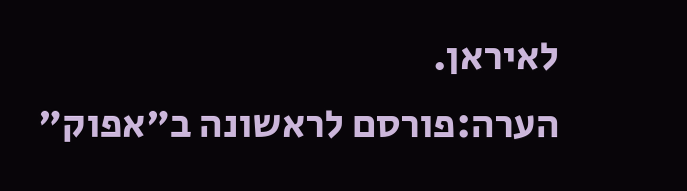לאיראן.
הערה:פורסם לראשונה ב"אפוק"